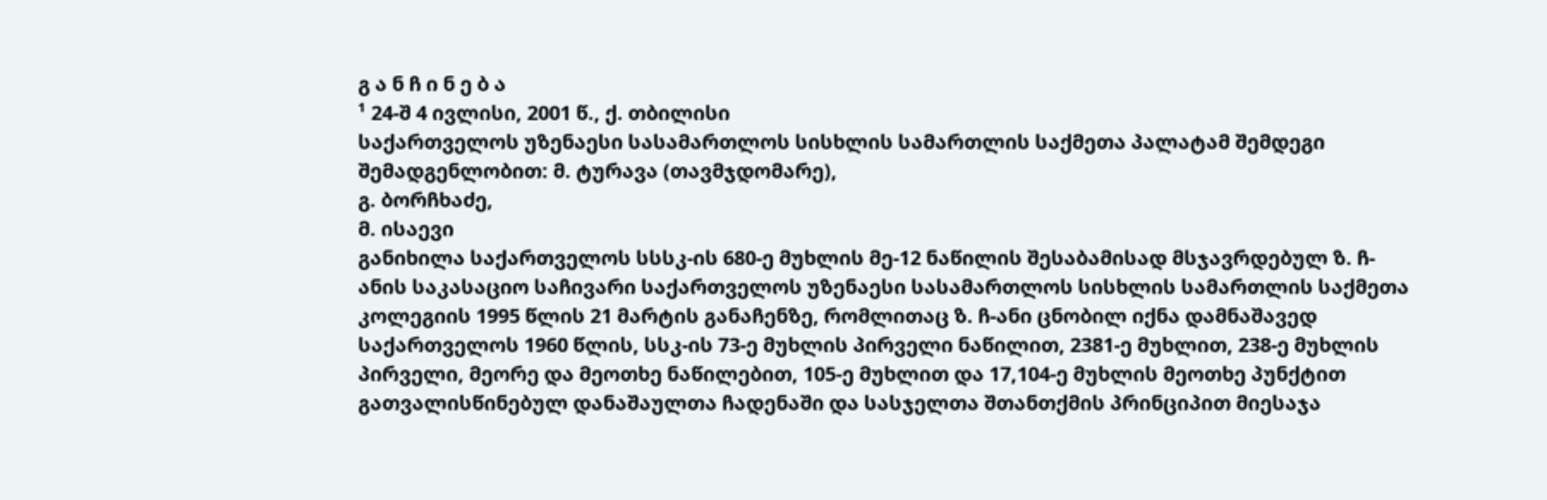გ ა ნ ჩ ი ნ ე ბ ა
¹ 24-შ 4 ივლისი, 2001 წ., ქ. თბილისი
საქართველოს უზენაესი სასამართლოს სისხლის სამართლის საქმეთა პალატამ შემდეგი შემადგენლობით: მ. ტურავა (თავმჯდომარე),
გ. ბორჩხაძე,
მ. ისაევი
განიხილა საქართველოს სსსკ-ის 680-ე მუხლის მე-12 ნაწილის შესაბამისად მსჯავრდებულ ზ. ჩ-ანის საკასაციო საჩივარი საქართველოს უზენაესი სასამართლოს სისხლის სამართლის საქმეთა კოლეგიის 1995 წლის 21 მარტის განაჩენზე, რომლითაც ზ. ჩ-ანი ცნობილ იქნა დამნაშავედ საქართველოს 1960 წლის, სსკ-ის 73-ე მუხლის პირველი ნაწილით, 2381-ე მუხლით, 238-ე მუხლის პირველი, მეორე და მეოთხე ნაწილებით, 105-ე მუხლით და 17,104-ე მუხლის მეოთხე პუნქტით გათვალისწინებულ დანაშაულთა ჩადენაში და სასჯელთა შთანთქმის პრინციპით მიესაჯა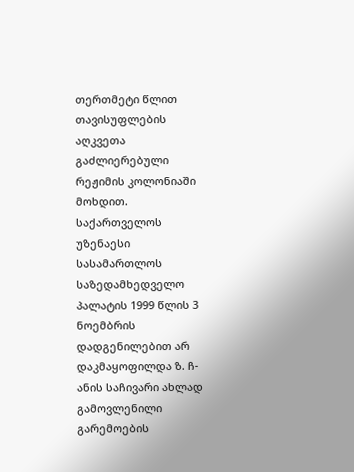თერთმეტი წლით თავისუფლების აღკვეთა გაძლიერებული რეჟიმის კოლონიაში მოხდით.
საქართველოს უზენაესი სასამართლოს საზედამხედველო პალატის 1999 წლის 3 ნოემბრის დადგენილებით არ დაკმაყოფილდა ზ. ჩ-ანის საჩივარი ახლად გამოვლენილი გარემოების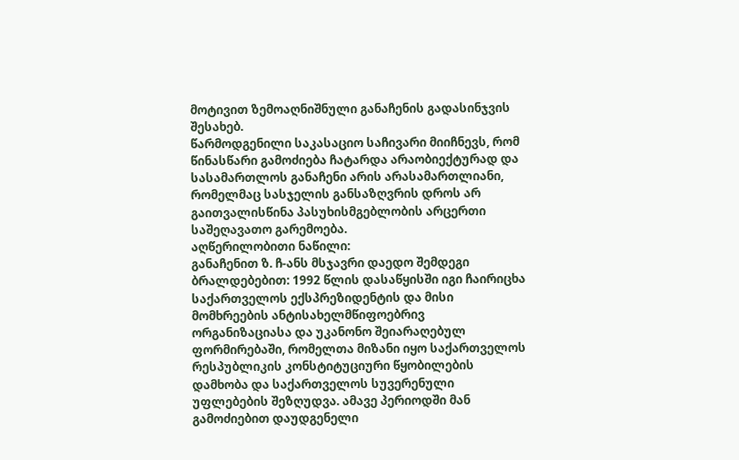მოტივით ზემოაღნიშნული განაჩენის გადასინჯვის შესახებ.
წარმოდგენილი საკასაციო საჩივარი მიიჩნევს, რომ წინასწარი გამოძიება ჩატარდა არაობიექტურად და სასამართლოს განაჩენი არის არასამართლიანი, რომელმაც სასჯელის განსაზღვრის დროს არ გაითვალისწინა პასუხისმგებლობის არცერთი საშეღავათო გარემოება.
აღწერილობითი ნაწილი:
განაჩენით ზ. ჩ-ანს მსჯავრი დაედო შემდეგი ბრალდებებით: 1992 წლის დასაწყისში იგი ჩაირიცხა საქართველოს ექსპრეზიდენტის და მისი მომხრეების ანტისახელმწიფოებრივ ორგანიზაციასა და უკანონო შეიარაღებულ ფორმირებაში, რომელთა მიზანი იყო საქართველოს რესპუბლიკის კონსტიტუციური წყობილების დამხობა და საქართველოს სუვერენული უფლებების შეზღუდვა. ამავე პერიოდში მან გამოძიებით დაუდგენელი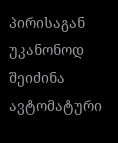პირისაგან უკანონოდ შეიძინა ავტომატური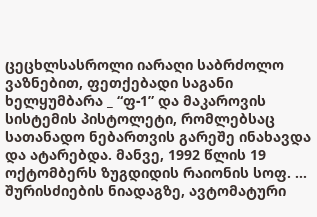ცეცხლსასროლი იარაღი საბრძოლო ვაზნებით, ფეთქებადი საგანი ხელყუმბარა _ “ფ-1” და მაკაროვის სისტემის პისტოლეტი, რომლებსაც სათანადო ნებართვის გარეშე ინახავდა და ატარებდა. მანვე, 1992 წლის 19 ოქტომბერს ზუგდიდის რაიონის სოფ. ... შურისძიების ნიადაგზე, ავტომატური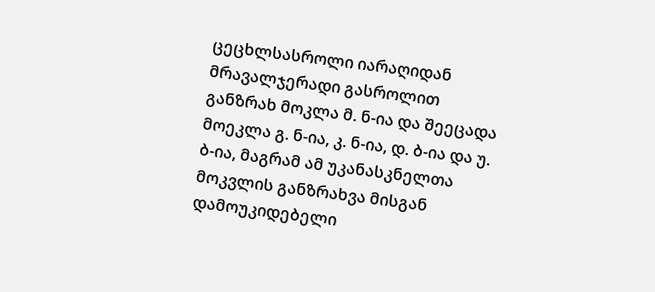ცეცხლსასროლი იარაღიდან მრავალჯერადი გასროლით განზრახ მოკლა მ. ნ-ია და შეეცადა მოეკლა გ. ნ-ია, კ. ნ-ია, დ. ბ-ია და უ. ბ-ია, მაგრამ ამ უკანასკნელთა მოკვლის განზრახვა მისგან დამოუკიდებელი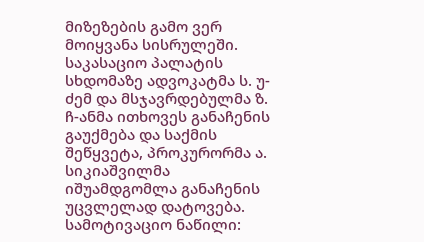მიზეზების გამო ვერ მოიყვანა სისრულეში.
საკასაციო პალატის სხდომაზე ადვოკატმა ს. უ-ძემ და მსჯავრდებულმა ზ. ჩ-ანმა ითხოვეს განაჩენის გაუქმება და საქმის შეწყვეტა, პროკურორმა ა. სიკიაშვილმა იშუამდგომლა განაჩენის უცვლელად დატოვება.
სამოტივაციო ნაწილი: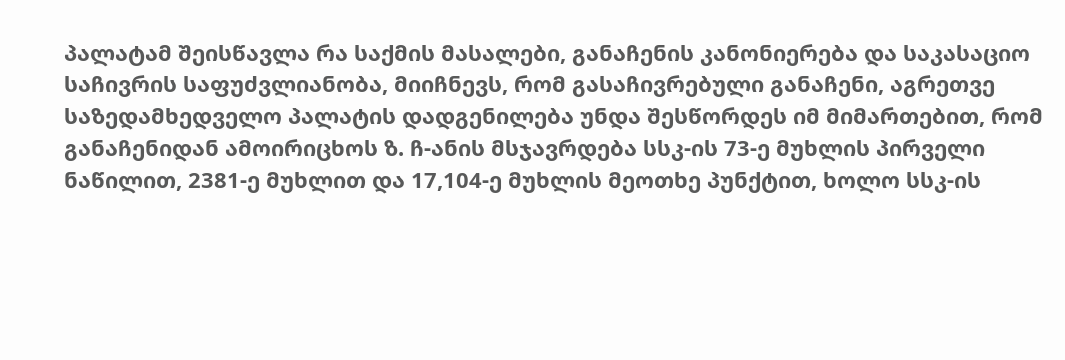პალატამ შეისწავლა რა საქმის მასალები, განაჩენის კანონიერება და საკასაციო საჩივრის საფუძვლიანობა, მიიჩნევს, რომ გასაჩივრებული განაჩენი, აგრეთვე საზედამხედველო პალატის დადგენილება უნდა შესწორდეს იმ მიმართებით, რომ განაჩენიდან ამოირიცხოს ზ. ჩ-ანის მსჯავრდება სსკ-ის 73-ე მუხლის პირველი ნაწილით, 2381-ე მუხლით და 17,104-ე მუხლის მეოთხე პუნქტით, ხოლო სსკ-ის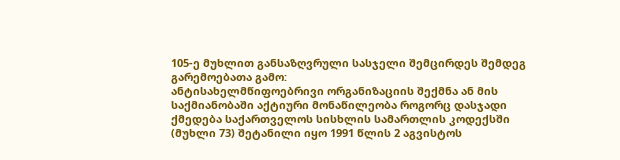105-ე მუხლით განსაზღვრული სასჯელი შემცირდეს შემდეგ გარემოებათა გამო:
ანტისახელმწიფოებრივი ორგანიზაციის შექმნა ან მის საქმიანობაში აქტიური მონაწილეობა როგორც დასჯადი ქმედება საქართველოს სისხლის სამართლის კოდექსში (მუხლი 73) შეტანილი იყო 1991 წლის 2 აგვისტოს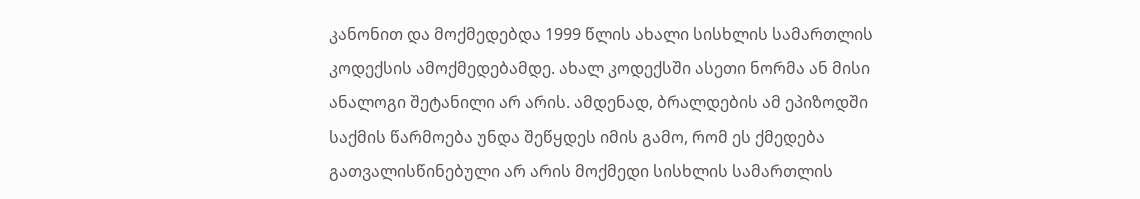კანონით და მოქმედებდა 1999 წლის ახალი სისხლის სამართლის კოდექსის ამოქმედებამდე. ახალ კოდექსში ასეთი ნორმა ან მისი ანალოგი შეტანილი არ არის. ამდენად, ბრალდების ამ ეპიზოდში საქმის წარმოება უნდა შეწყდეს იმის გამო, რომ ეს ქმედება გათვალისწინებული არ არის მოქმედი სისხლის სამართლის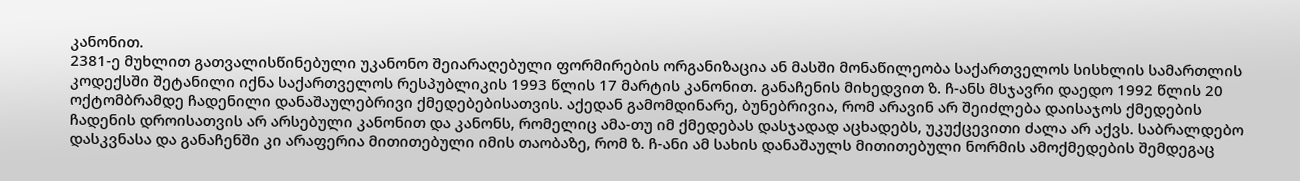კანონით.
2381-ე მუხლით გათვალისწინებული უკანონო შეიარაღებული ფორმირების ორგანიზაცია ან მასში მონაწილეობა საქართველოს სისხლის სამართლის კოდექსში შეტანილი იქნა საქართველოს რესპუბლიკის 1993 წლის 17 მარტის კანონით. განაჩენის მიხედვით ზ. ჩ-ანს მსჯავრი დაედო 1992 წლის 20 ოქტომბრამდე ჩადენილი დანაშაულებრივი ქმედებებისათვის. აქედან გამომდინარე, ბუნებრივია, რომ არავინ არ შეიძლება დაისაჯოს ქმედების ჩადენის დროისათვის არ არსებული კანონით და კანონს, რომელიც ამა-თუ იმ ქმედებას დასჯადად აცხადებს, უკუქცევითი ძალა არ აქვს. საბრალდებო დასკვნასა და განაჩენში კი არაფერია მითითებული იმის თაობაზე, რომ ზ. ჩ-ანი ამ სახის დანაშაულს მითითებული ნორმის ამოქმედების შემდეგაც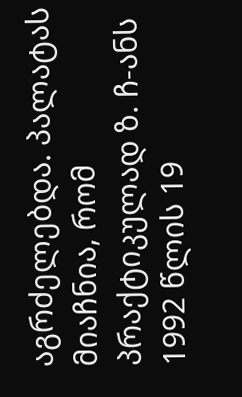აგრძელებდა. პალატას მიაჩნია, რომ პრაქტიკულად ზ. ჩ-ანს 1992 წლის 19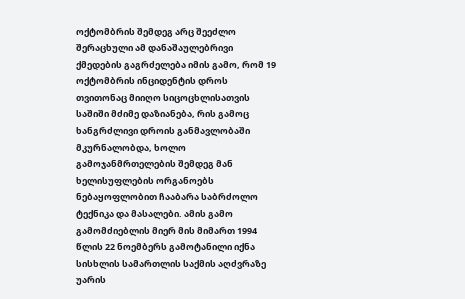ოქტომბრის შემდეგ არც შეეძლო შერაცხული ამ დანაშაულებრივი ქმედების გაგრძელება იმის გამო, რომ 19 ოქტომბრის ინციდენტის დროს თვითონაც მიიღო სიცოცხლისათვის საშიში მძიმე დაზიანება, რის გამოც ხანგრძლივი დროის განმავლობაში მკურნალობდა, ხოლო გამოჯანმრთელების შემდეგ მან ხელისუფლების ორგანოებს ნებაყოფლობით ჩააბარა საბრძოლო ტექნიკა და მასალები. ამის გამო გამომძიებლის მიერ მის მიმართ 1994 წლის 22 ნოემბერს გამოტანილი იქნა სისხლის სამართლის საქმის აღძვრაზე უარის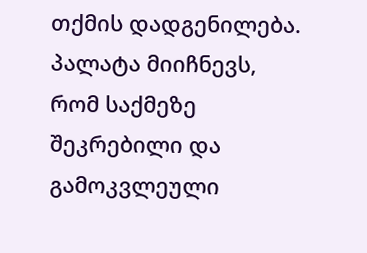თქმის დადგენილება.
პალატა მიიჩნევს, რომ საქმეზე შეკრებილი და გამოკვლეული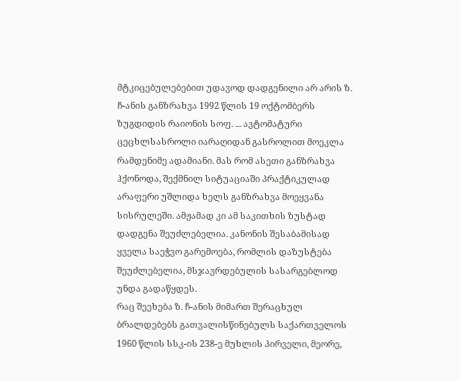მტკიცებულებებით უდავოდ დადგენილი არ არის ზ. ჩ-ანის განზრახვა 1992 წლის 19 ოქტომბერს ზუგდიდის რაიონის სოფ. ... ავტომატური ცეცხლსასროლი იარაღიდან გასროლით მოეკლა რამდენიმე ადამიანი. მას რომ ასეთი განზრახვა ჰქონოდა, შექმნილ სიტუაციაში პრაქტიკულად არაფერი უშლიდა ხელს განზრახვა მოეყვანა სისრულეში. ამჟამად კი ამ საკითხის ზუსტად დადგენა შეუძლებელია. კანონის შესაბამისად ყველა საეჭვო გარემოება, რომლის დაზუსტება შეუძლებელია, მსჯავრდებულის სასარგებლოდ უნდა გადაწყდეს.
რაც შეეხება ზ. ჩ-ანის მიმართ შერაცხულ ბრალდებებს გათვალისწინებულს საქართველოს 1960 წლის სსკ-ის 238-ე მუხლის პირველი, მეორე,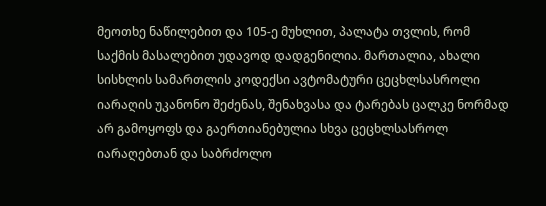მეოთხე ნაწილებით და 105-ე მუხლით, პალატა თვლის, რომ საქმის მასალებით უდავოდ დადგენილია. მართალია, ახალი სისხლის სამართლის კოდექსი ავტომატური ცეცხლსასროლი იარაღის უკანონო შეძენას, შენახვასა და ტარებას ცალკე ნორმად არ გამოყოფს და გაერთიანებულია სხვა ცეცხლსასროლ იარაღებთან და საბრძოლო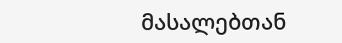მასალებთან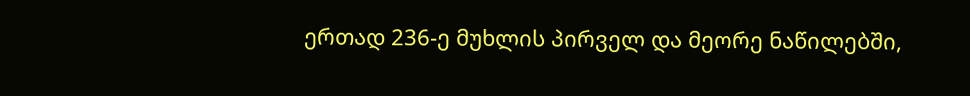ერთად 236-ე მუხლის პირველ და მეორე ნაწილებში,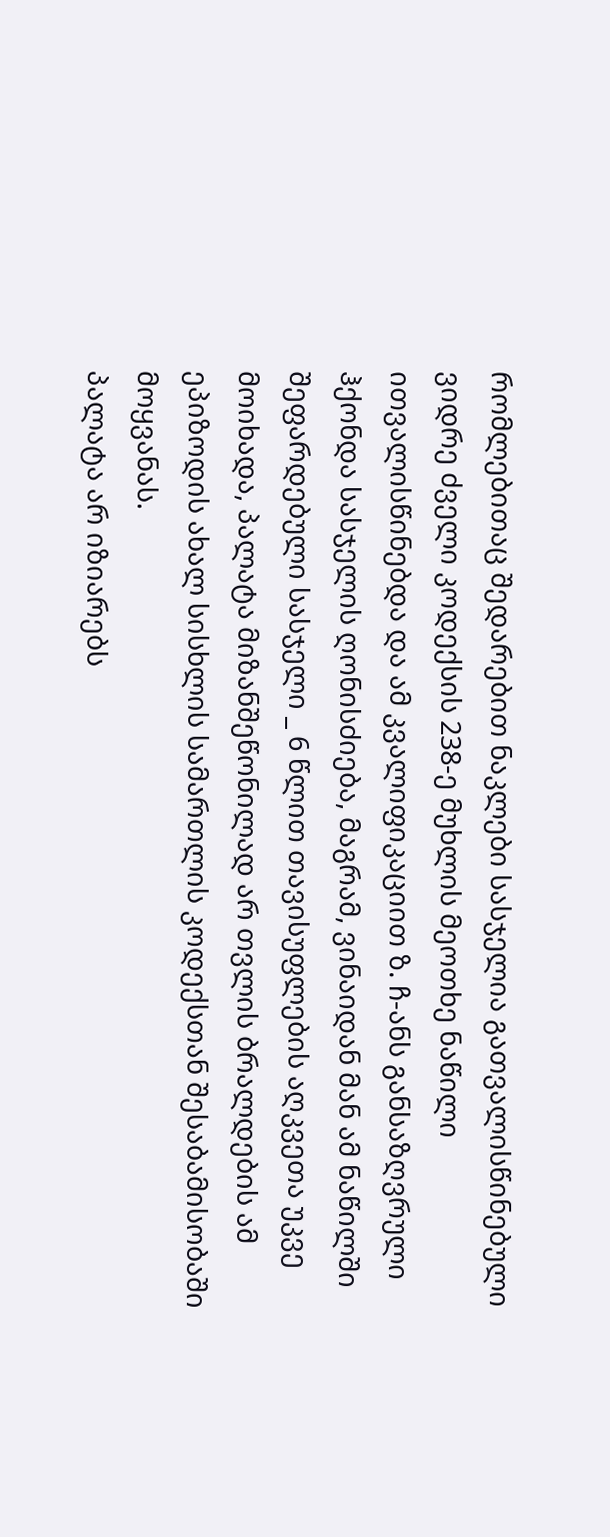რომლებითაც შედარებით ნაკლები სასჯელია გათვალისწინებული ვიდრე ძველი კოდექსის 238-ე მუხლის მეოთხე ნაწილი ითვალისწინებდა და ამ კვალიფიკაციით ზ. ჩ-ანს განსაზღვრული ჰქონდა სასჯელის ღონისძიება, მაგრამ, ვინაიდან მან ამ ნაწილში შეფარდებული სასჯელი _ 6 წლით თავისუფლების აღკვეთა უკვე მოიხადა, პალატა მიზანშეწონილად არ თვლის ბრალდების ამ ეპიზოდის ახალ სისხლის სამართლის კოდექსთან შესაბამისობაში მოყვანას.
პალატა არ იზიარებს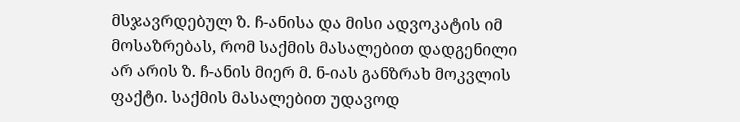მსჯავრდებულ ზ. ჩ-ანისა და მისი ადვოკატის იმ მოსაზრებას, რომ საქმის მასალებით დადგენილი არ არის ზ. ჩ-ანის მიერ მ. ნ-იას განზრახ მოკვლის ფაქტი. საქმის მასალებით უდავოდ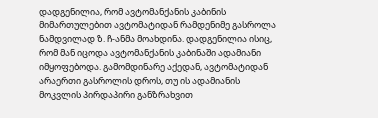დადგენილია, რომ ავტომანქანის კაბინის მიმართულებით ავტომატიდან რამდენიმე გასროლა ნამდვილად ზ. ჩ-ანმა მოახდინა. დადგენილია ისიც, რომ მან იცოდა ავტომანქანის კაბინაში ადამიანი იმყოფებოდა. გამომდინარე აქედან, ავტომატიდან არაერთი გასროლის დროს, თუ ის ადამიანის მოკვლის პირდაპირი განზრახვით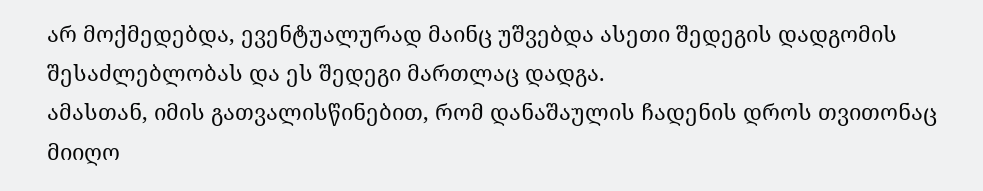არ მოქმედებდა, ევენტუალურად მაინც უშვებდა ასეთი შედეგის დადგომის შესაძლებლობას და ეს შედეგი მართლაც დადგა.
ამასთან, იმის გათვალისწინებით, რომ დანაშაულის ჩადენის დროს თვითონაც მიიღო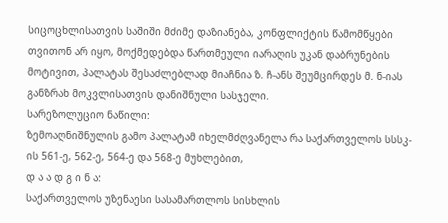სიცოცხლისათვის საშიში მძიმე დაზიანება, კონფლიქტის წამომწყები თვითონ არ იყო, მოქმედებდა წართმეული იარაღის უკან დაბრუნების მოტივით, პალატას შესაძლებლად მიაჩნია ზ. ჩ-ანს შეუმცირდეს მ. ნ-იას განზრახ მოკვლისათვის დანიშნული სასჯელი.
სარეზოლუციო ნაწილი:
ზემოაღნიშნულის გამო პალატამ იხელმძღვანელა რა საქართველოს სსსკ-ის 561-ე, 562-ე, 564-ე და 568-ე მუხლებით,
დ ა ა დ გ ი ნ ა:
საქართველოს უზენაესი სასამართლოს სისხლის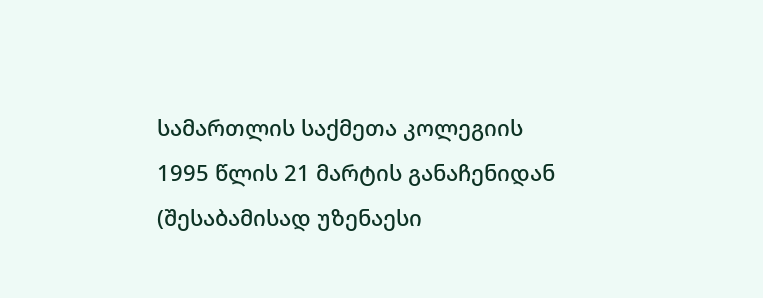სამართლის საქმეთა კოლეგიის 1995 წლის 21 მარტის განაჩენიდან (შესაბამისად უზენაესი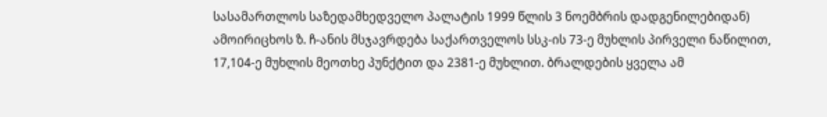სასამართლოს საზედამხედველო პალატის 1999 წლის 3 ნოემბრის დადგენილებიდან) ამოირიცხოს ზ. ჩ-ანის მსჯავრდება საქართველოს სსკ-ის 73-ე მუხლის პირველი ნაწილით, 17,104-ე მუხლის მეოთხე პუნქტით და 2381-ე მუხლით. ბრალდების ყველა ამ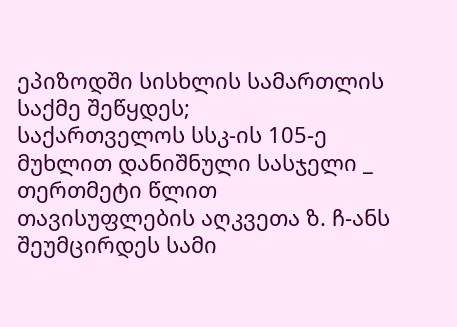ეპიზოდში სისხლის სამართლის საქმე შეწყდეს;
საქართველოს სსკ-ის 105-ე მუხლით დანიშნული სასჯელი _ თერთმეტი წლით თავისუფლების აღკვეთა ზ. ჩ-ანს შეუმცირდეს სამი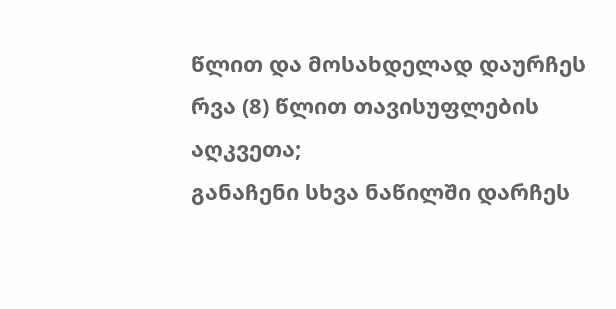წლით და მოსახდელად დაურჩეს რვა (8) წლით თავისუფლების აღკვეთა;
განაჩენი სხვა ნაწილში დარჩეს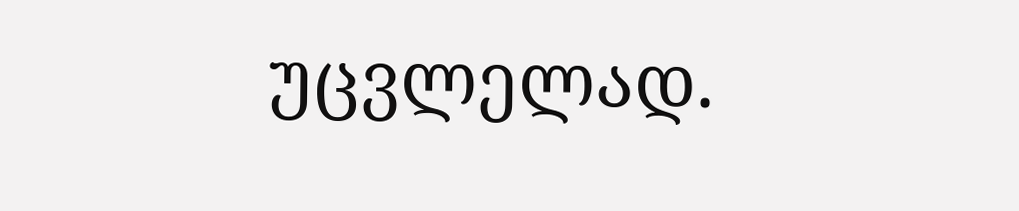უცვლელად.